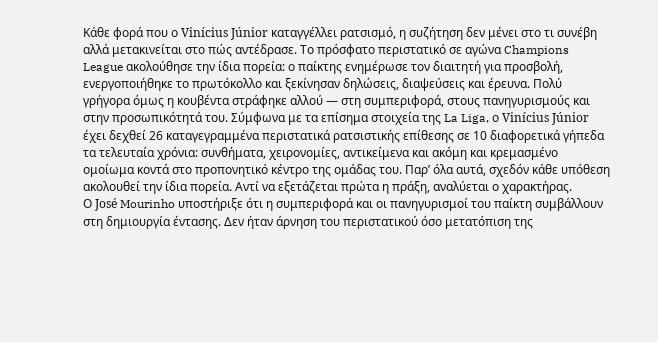Κάθε φορά που ο Vinícius Júnior καταγγέλλει ρατσισμό, η συζήτηση δεν μένει στο τι συνέβη αλλά μετακινείται στο πώς αντέδρασε. Το πρόσφατο περιστατικό σε αγώνα Champions League ακολούθησε την ίδια πορεία: ο παίκτης ενημέρωσε τον διαιτητή για προσβολή, ενεργοποιήθηκε το πρωτόκολλο και ξεκίνησαν δηλώσεις, διαψεύσεις και έρευνα. Πολύ γρήγορα όμως η κουβέντα στράφηκε αλλού — στη συμπεριφορά, στους πανηγυρισμούς και στην προσωπικότητά του. Σύμφωνα με τα επίσημα στοιχεία της La Liga, ο Vinícius Júnior έχει δεχθεί 26 καταγεγραμμένα περιστατικά ρατσιστικής επίθεσης σε 10 διαφορετικά γήπεδα τα τελευταία χρόνια: συνθήματα, χειρονομίες, αντικείμενα και ακόμη και κρεμασμένο ομοίωμα κοντά στο προπονητικό κέντρο της ομάδας του. Παρ’ όλα αυτά, σχεδόν κάθε υπόθεση ακολουθεί την ίδια πορεία. Αντί να εξετάζεται πρώτα η πράξη, αναλύεται ο χαρακτήρας.
Ο José Mourinho υποστήριξε ότι η συμπεριφορά και οι πανηγυρισμοί του παίκτη συμβάλλουν στη δημιουργία έντασης. Δεν ήταν άρνηση του περιστατικού όσο μετατόπιση της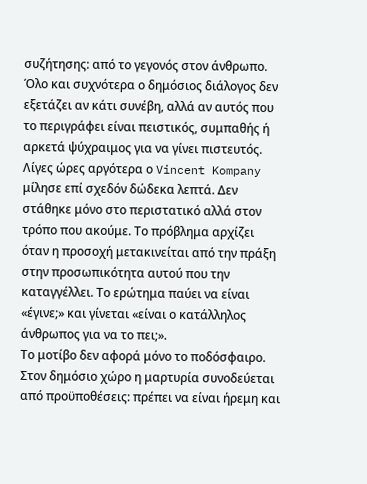συζήτησης: από το γεγονός στον άνθρωπο. Όλο και συχνότερα ο δημόσιος διάλογος δεν εξετάζει αν κάτι συνέβη, αλλά αν αυτός που το περιγράφει είναι πειστικός, συμπαθής ή αρκετά ψύχραιμος για να γίνει πιστευτός.
Λίγες ώρες αργότερα ο Vincent Kompany μίλησε επί σχεδόν δώδεκα λεπτά. Δεν στάθηκε μόνο στο περιστατικό αλλά στον τρόπο που ακούμε. Το πρόβλημα αρχίζει όταν η προσοχή μετακινείται από την πράξη στην προσωπικότητα αυτού που την καταγγέλλει. Το ερώτημα παύει να είναι «έγινε;» και γίνεται «είναι ο κατάλληλος άνθρωπος για να το πει;».
Το μοτίβο δεν αφορά μόνο το ποδόσφαιρο. Στον δημόσιο χώρο η μαρτυρία συνοδεύεται από προϋποθέσεις: πρέπει να είναι ήρεμη και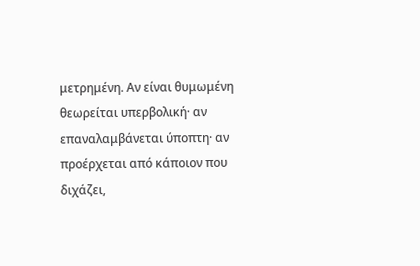μετρημένη. Αν είναι θυμωμένη θεωρείται υπερβολική· αν επαναλαμβάνεται ύποπτη· αν προέρχεται από κάποιον που διχάζει,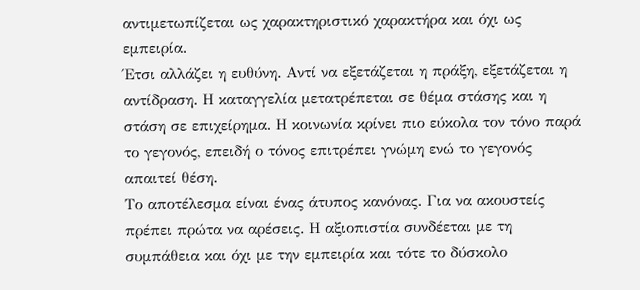αντιμετωπίζεται ως χαρακτηριστικό χαρακτήρα και όχι ως εμπειρία.
Έτσι αλλάζει η ευθύνη. Αντί να εξετάζεται η πράξη, εξετάζεται η αντίδραση. Η καταγγελία μετατρέπεται σε θέμα στάσης και η στάση σε επιχείρημα. Η κοινωνία κρίνει πιο εύκολα τον τόνο παρά το γεγονός, επειδή ο τόνος επιτρέπει γνώμη ενώ το γεγονός απαιτεί θέση.
Το αποτέλεσμα είναι ένας άτυπος κανόνας. Για να ακουστείς πρέπει πρώτα να αρέσεις. Η αξιοπιστία συνδέεται με τη συμπάθεια και όχι με την εμπειρία και τότε το δύσκολο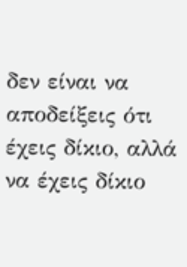δεν είναι να αποδείξεις ότι έχεις δίκιο, αλλά να έχεις δίκιο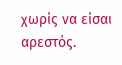χωρίς να είσαι αρεστός.